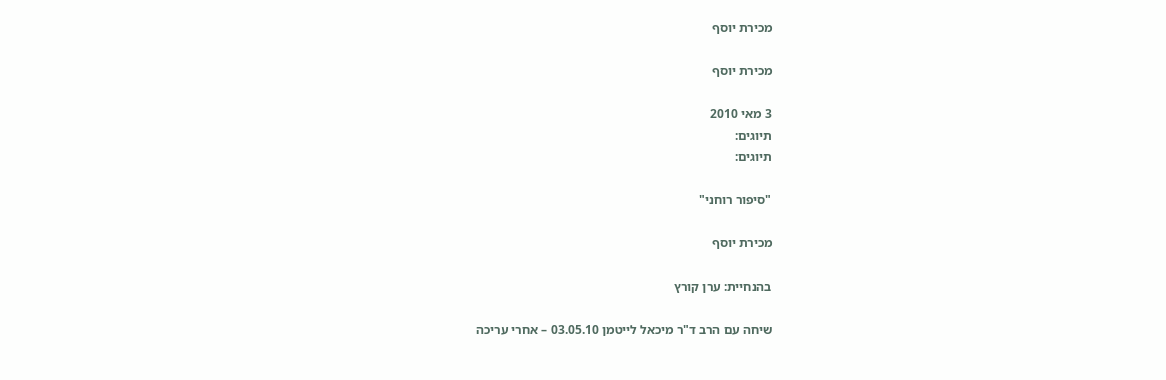מכירת יוסף

מכירת יוסף

3 מאי 2010
תיוגים:
תיוגים:

"סיפור רוחני"

מכירת יוסף

בהנחיית: ערן קורץ

שיחה עם הרב ד"ר מיכאל לייטמן 03.05.10 – אחרי עריכה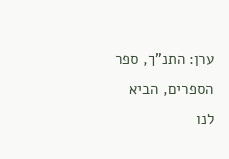ערן: התנ"ך, ספר הספרים, הביא לנו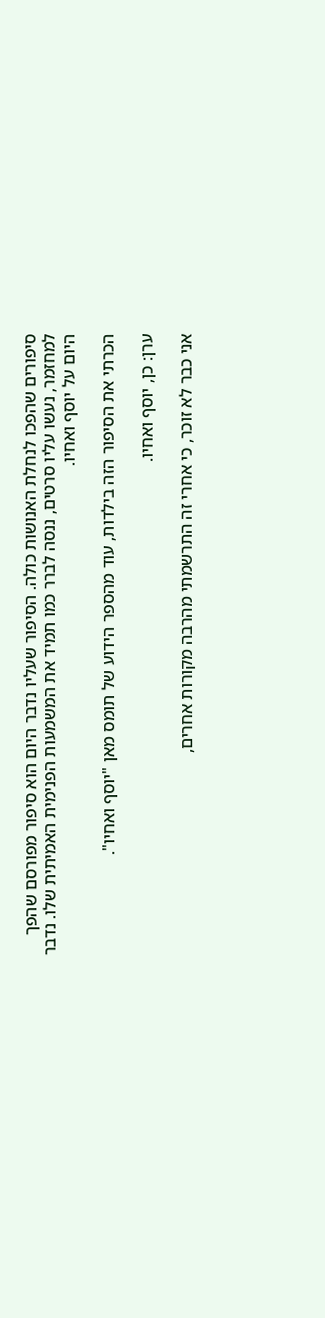סיפורים שהפכו לנחלת האנושות כולה. הסיפור שעליו נדבר היום הוא סיפור מפורסם שהפך למחזמר, נעשו עליו סרטים, ננסה לברר כמו תמיד את המשמעות הפנימית האמיתית שלו. נדבר היום על יוסף ואחיו.

הכרתי את הסיפור הזה בילדות, עוד מהספר הידוע של תומס מאן "יוסף ואחיו".

ערן: כן, יוסף ואחיו.

אני כבר לא זוכר, כי אחרי זה התרשמתי מהרבה מקורות אחרים,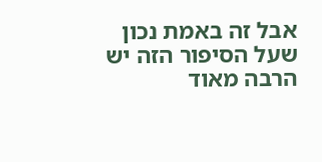אבל זה באמת נכון שעל הסיפור הזה יש הרבה מאוד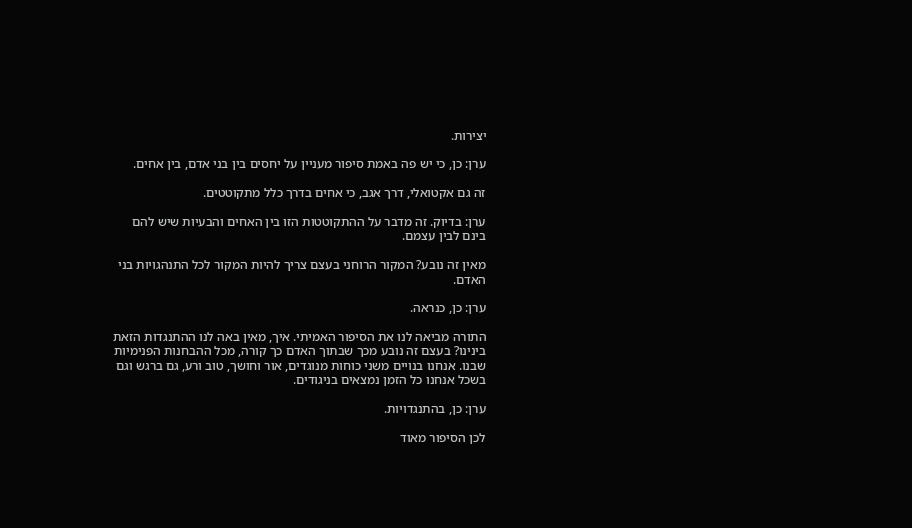יצירות.

ערן: כן, כי יש פה באמת סיפור מעניין על יחסים בין בני אדם, בין אחים.

זה גם אקטואלי, דרך אגב, כי אחים בדרך כלל מתקוטטים.

ערן: בדיוק. זה מדבר על ההתקוטטות הזו בין האחים והבעיות שיש להם בינם לבין עצמם.

מאין זה נובע? המקור הרוחני בעצם צריך להיות המקור לכל התנהגויות בני האדם.

ערן: כן, כנראה.

התורה מביאה לנו את הסיפור האמיתי. איך, מאין באה לנו ההתנגדות הזאת בינינו? בעצם זה נובע מכך שבתוך האדם כך קורה, מכל ההבחנות הפנימיות שבנו. אנחנו בנויים משני כוחות מנוגדים, אור וחושך, טוב ורע, גם ברגש וגם בשכל אנחנו כל הזמן נמצאים בניגודים.

ערן: כן, בהתנגדויות.

לכן הסיפור מאוד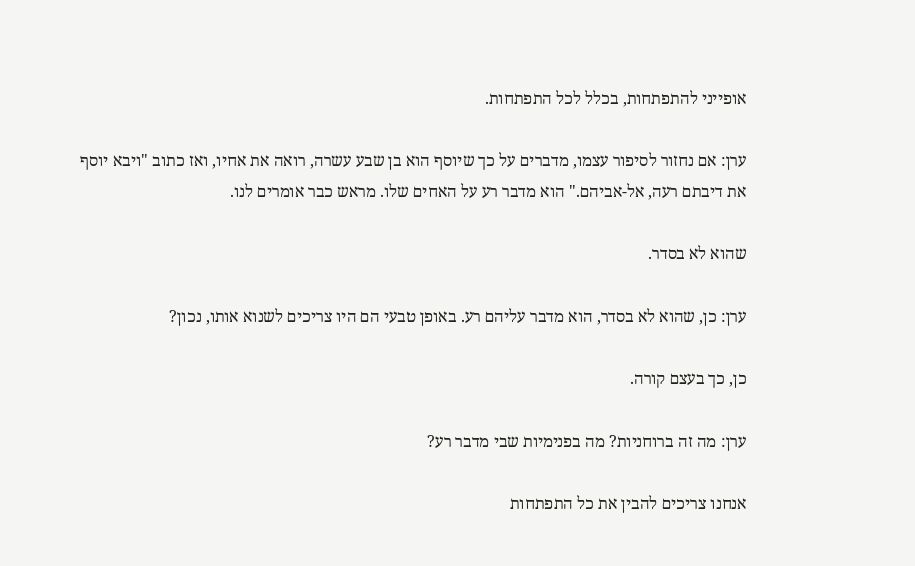אופייני להתפתחות, בכלל לכל התפתחות.

ערן: אם נחזור לסיפור עצמו, מדברים על כך שיוסף הוא בן שבע עשרה, רואה את אחיו, ואז כתוב "ויבא יוסף את דיבתם רעה, אל-אביהם." הוא מדבר רע על האחים שלו. מראש כבר אומרים לנו.

שהוא לא בסדר.

ערן: כן, שהוא לא בסדר, הוא מדבר עליהם רע. באופן טבעי הם היו צריכים לשנוא אותו, נכון?

כן, כך בעצם קורה.

ערן: מה זה ברוחניות? מה בפנימיות שבי מדבר רע?

אנחנו צריכים להבין את כל התפתחות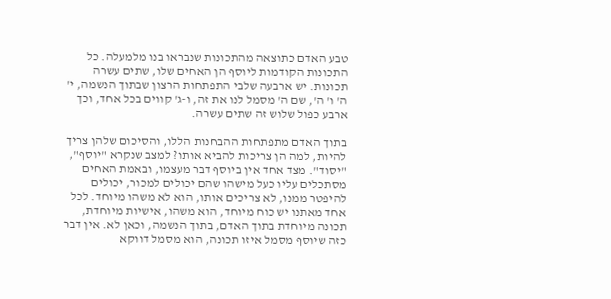טבע האדם כתוצאה מהתכונות שנבראו בנו מלמעלה. כל התכונות הקודמות ליוסף הן האחים שלו, שתים עשרה תכונות. יש ארבעה שלבי התפתחות הרצון שבתוך הנשמה, י' ה' ו' ה', שם ה' מסמל לנו את זה, ו-ג' קווים בכל אחד, וכך ארבע כפול שלוש זה שתים עשרה.

בתוך האדם מתפתחות ההבחנות הללו, והסיכום שלהן צריך להיות, למה הן צריכות להביא אותו? למצב שנקרא "יוסף", "יסוד". מצד אחד אין ביוסף דבר מעצמו, ובאמת האחים מסתכלים עליו כעל מישהו שהם יכולים למכור, יכולים להיפטר ממנו, לא צריכים אותו, הוא לא משהו מיוחד. לכל אחד מאתנו יש כוח מיוחד, הוא משהו, אישיות מיוחדת, תכונה מיוחדת בתוך האדם, בתוך הנשמה, וכאן לא. אין דבר כזה שיוסף מסמל איזו תכונה, הוא מסמל דווקא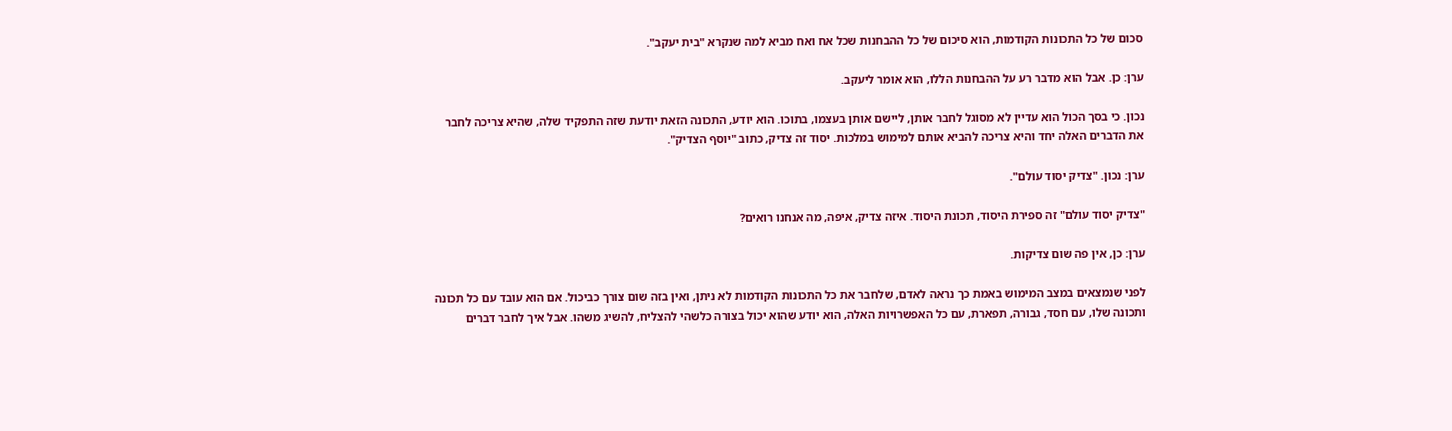סכום של כל התכונות הקודמות, הוא סיכום של כל ההבחנות שכל אח ואח מביא למה שנקרא "בית יעקב".

ערן: כן. אבל הוא מדבר רע על ההבחנות הללו, הוא אומר ליעקב.

נכון. כי בסך הכול הוא עדיין לא מסוגל לחבר אותן, ליישם אותן בעצמו, בתוכו. הוא יודע, התכונה הזאת יודעת שזה התפקיד שלה, שהיא צריכה לחבר את הדברים האלה יחד והיא צריכה להביא אותם למימוש במלכות. יסוד זה צדיק, כתוב "יוסף הצדיק".

ערן: נכון. "צדיק יסוד עולם".

"צדיק יסוד עולם" זה ספירת היסוד, תכונת היסוד. איזה צדיק, איפה, מה אנחנו רואים?

ערן: כן, אין פה שום צדיקות.

לפני שנמצאים במצב המימוש באמת כך נראה לאדם, שלחבר את כל התכונות הקודמות לא ניתן, ואין בזה שום צורך כביכול. אם הוא עובד עם כל תכונה ותכונה שלו, עם חסד, גבורה, תפארת, עם כל האפשרויות האלה, הוא יודע שהוא יכול בצורה כלשהי להצליח, להשיג משהו. אבל איך לחבר דברים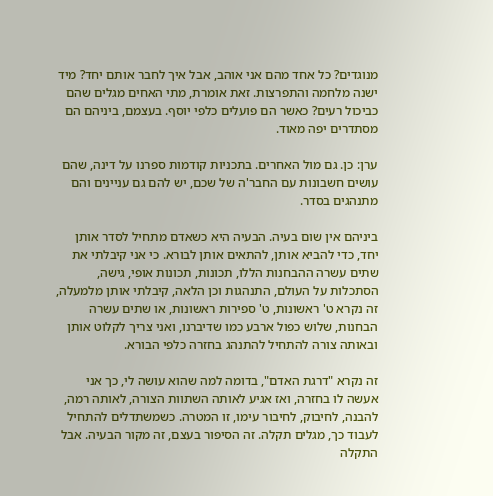מנוגדים? כל אחד מהם אני אוהב, אבל איך לחבר אותם יחד? מיד ישנה מלחמה והתפרצות. זאת אומרת, מתי האחים מגלים שהם כביכול רעים? כאשר הם פועלים כלפי יוסף. בעצמם, ביניהם הם מסתדרים יפה מאוד.

ערן: כן. גם מול האחרים. בתכניות קודמות ספרנו על דינה, שהם עושים חשבונות עם החבר'ה של שכם, יש להם גם עניינים והם מתנהגים בסדר.

ביניהם אין שום בעיה. הבעיה היא כשאדם מתחיל לסדר אותן יחד, כדי להביא אותן, להתאים אותן לבורא. כי אני קיבלתי את שתים עשרה ההבחנות הללו, תכונות, תכונות אופי, גישה, הסתכלות על העולם, התנהגות וכן הלאה, קיבלתי אותן מלמעלה, זה נקרא ט' ראשונות, ט' ספירות ראשונות, או שתים עשרה הבחנות, שלוש כפול ארבע כמו שדיברנו, ואני צריך לקלוט אותן ובאותה צורה להתחיל להתנהג בחזרה כלפי הבורא.

זה נקרא "דרגת האדם", בדומה למה שהוא עושה לי, כך אני אעשה לו בחזרה, ואז אגיע לאותה השתוות הצורה, לאותה רמה, להבנה, לחיבוק, לחיבור עימו, זו המטרה. כשמשתדלים להתחיל לעבוד כך, מגלים תקלה. זה הסיפור בעצם, זה מקור הבעיה. אבל התקלה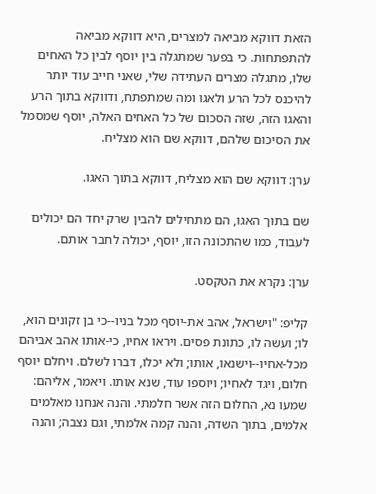הזאת דווקא מביאה למצרים, היא דווקא מביאה להתפתחות. כי בפער שמתגלה בין יוסף לבין כל האחים שלו, מתגלה מצרים העתידה שלי, שאני חייב עוד יותר להיכנס לכל הרע ולאגו ומה שמתפתח, ודווקא בתוך הרע והאגו הזה, שזה הסכום של כל האחים האלה, יוסף שמסמל את הסיכום שלהם, דווקא שם הוא מצליח.

ערן: דווקא שם הוא מצליח, דווקא בתוך האגו.

שם בתוך האגו, הם מתחילים להבין שרק יחד הם יכולים לעבוד, כמו שהתכונה הזו, יוסף, יכולה לחבר אותם.

ערן: נקרא את הטקסט.

קליפ: "וישראל, אהב את-יוסף מכל בניו--כי בן זקונים הוא, לו; ועשה לו, כתונת פסים. ויראו אחיו, כי-אותו אהב אביהם מכל-אחיו--וישנאו, אותו; ולא יכלו, דברו לשלם. ויחלם יוסף חלום, ויגד לאחיו; ויוספו עוד, שנא אותו. ויאמר, אליהם: שמעו נא, החלום הזה אשר חלמתי. והנה אנחנו מאלמים אלמים, בתוך השדה, והנה קמה אלמתי, וגם נצבה; והנה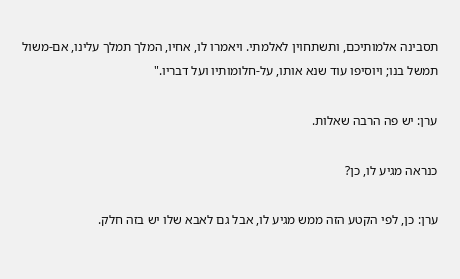תסבינה אלמותיכם, ותשתחוין לאלמתי. ויאמרו לו, אחיו, המלך תמלך עלינו, אם-משול תמשל בנו; ויוסיפו עוד שנא אותו, על-חלומותיו ועל דבריו."

ערן: יש פה הרבה שאלות.

כנראה מגיע לו, כן?

ערן: כן, לפי הקטע הזה ממש מגיע לו, אבל גם לאבא שלו יש בזה חלק.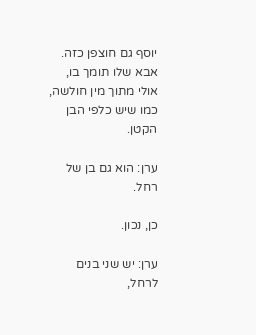יוסף גם חוצפן כזה. אבא שלו תומך בו, אולי מתוך מין חולשה, כמו שיש כלפי הבן הקטן.

ערן: הוא גם בן של רחל.

כן, נכון.

ערן: יש שני בנים לרחל,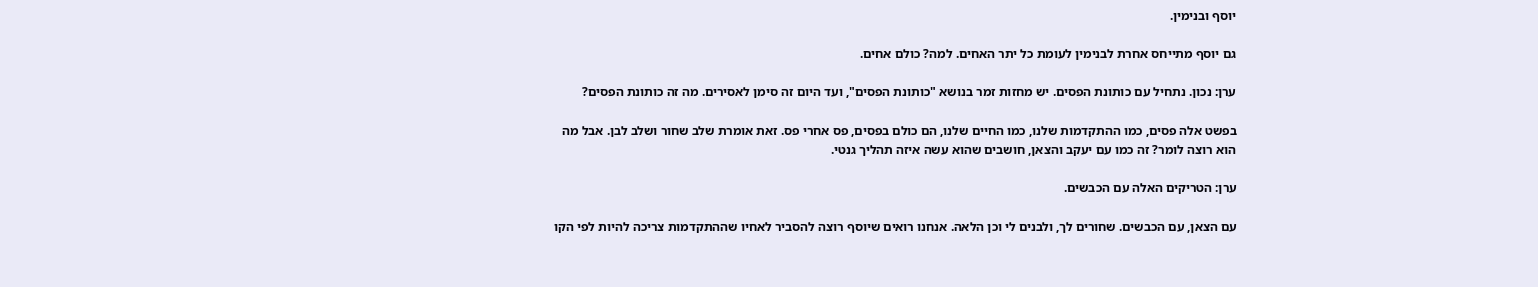יוסף ובנימין.

גם יוסף מתייחס אחרת לבנימין לעומת כל יתר האחים. למה? כולם אחים.

ערן: נכון. נתחיל עם כותונת הפסים. יש מחזות זמר בנושא "כותונת הפסים", ועד היום זה סימן לאסירים. מה זה כותונת הפסים?

בפשט אלה פסים, כמו ההתקדמות שלנו, כמו החיים שלנו, הם כולם בפסים, פס אחרי פס. זאת אומרת שלב שחור ושלב לבן. אבל מה הוא רוצה לומר? זה כמו עם יעקב והצאן, חושבים שהוא עשה איזה תהליך גנטי.

ערן: הטריקים האלה עם הכבשים.

עם הצאן, עם הכבשים. שחורים לך, ולבנים לי וכן הלאה. אנחנו רואים שיוסף רוצה להסביר לאחיו שההתקדמות צריכה להיות לפי הקו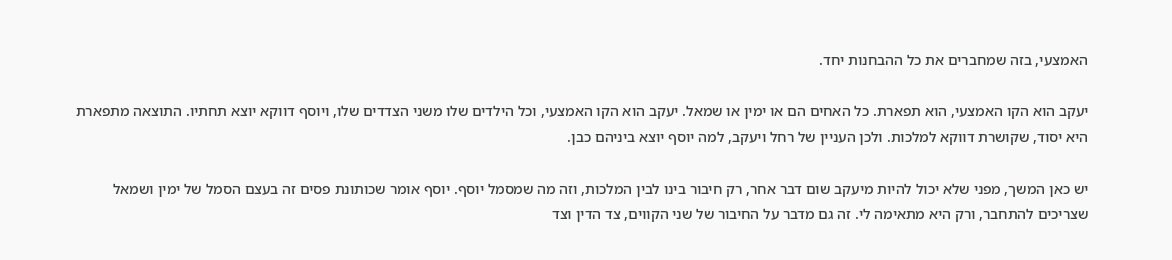האמצעי, בזה שמחברים את כל ההבחנות יחד.

יעקב הוא הקו האמצעי, הוא תפארת. כל האחים הם או ימין או שמאל. יעקב הוא הקו האמצעי, וכל הילדים שלו משני הצדדים שלו, ויוסף דווקא יוצא תחתיו. התוצאה מתפארת היא יסוד, שקושרת דווקא למלכות. ולכן העניין של רחל ויעקב, למה יוסף יוצא ביניהם כבן.

יש כאן המשך, מפני שלא יכול להיות מיעקב שום דבר אחר, רק חיבור בינו לבין המלכות, וזה מה שמסמל יוסף. יוסף אומר שכותונת פסים זה בעצם הסמל של ימין ושמאל שצריכים להתחבר, ורק היא מתאימה לי. זה גם מדבר על החיבור של שני הקווים, צד הדין וצד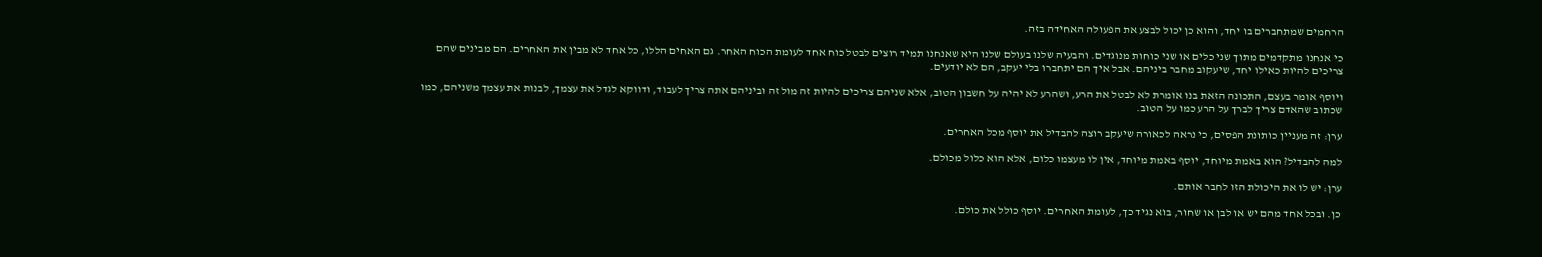הרחמים שמתחברים בו יחד, והוא כן יכול לבצע את הפעולה האחידה בזה.

כי אנחנו מתקדמים מתוך שני כלים או שני כוחות מנוגדים. והבעיה שלנו בעולם שלנו היא שאנחנו תמיד רוצים לבטל כוח אחד לעומת הכוח האחר. גם האחים הללו, כל אחד לא מבין את האחרים. הם מבינים שהם צריכים להיות כאילו יחד, שיעקוב מחבר ביניהם. אבל איך הם יתחברו בלי יעקב, הם לא יודעים.

ויוסף אומר בעצם, התכונה הזאת בנו אומרת לא לבטל את הרע, ושהרע לא יהיה על חשבון הטוב, אלא שניהם צריכים להיות זה מול זה וביניהם אתה צריך לעבוד, ודווקא לגדל את עצמך, לבנות את עצמך משניהם, כמו שכתוב שהאדם צריך לברך על הרע כמו על הטוב.

ערן: זה מעניין כותונת הפסים, כי נראה לכאורה שיעקב רוצה להבדיל את יוסף מכל האחרים.

למה להבדיל? הוא באמת מיוחד, יוסף באמת מיוחד, אין לו מעצמו כלום, אלא הוא כלול מכולם.

ערן: יש לו את היכולת הזו לחבר אותם.

כן. ובכל אחד מהם יש או לבן או שחור, בוא נגיד כך, לעומת האחרים. יוסף כולל את כולם.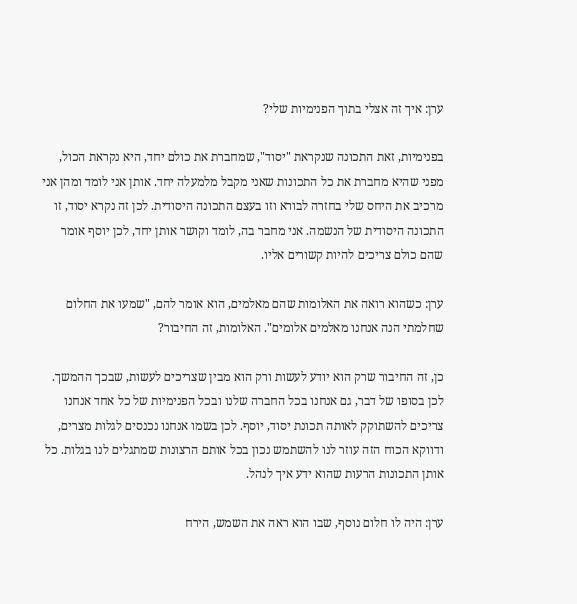ערן: איך זה אצלי בתוך הפנימיות שלי?

בפנימיות, זאת התכונה שנקראת "יסוד", שמחברת את כולם יחד, היא נקראת הכול, מפני שהיא מחברת את כל התכונות שאני מקבל מלמעלה יחד. אותן אני לומד ומהן אני מרכיב את היחס שלי בחזרה לבורא וזו בעצם התכונה היסודית. לכן זה נקרא יסוד, זו התכונה היסודית של הנשמה. אני מחבר בה, לומד וקושר אותן יחד, לכן יוסף אומר שהם כולם צריכים להיות קשורים אליו.

ערן: כשהוא רואה את האלומות שהם מאלמים, הוא אומר להם, "שמעו את החלום שחלמתי הנה אנחנו מאלמים אלומים". האלומות, זה החיבור?

כן, זה החיבור שרק הוא יודע לעשות ורק הוא מבין שצריכים לעשות, שבכך ההמשך. לכן בסופו של דבר, גם אנחנו בכל החברה שלנו ובכל הפנימיות של כל אחד אנחנו צריכים להשתוקק לאותה תכונת יסוד, יוסף. לכן בשמו אנחנו נכנסים לגלות מצרים, ודווקא הכוח הזה עוזר לנו להשתמש נכון בכל אותם הרצונות שמתגלים לנו בגלות. כל אותן התכונות הרעות שהוא ידע איך לנהל.

ערן: היה לו חלום נוסף, שבו הוא ראה את השמש, הירח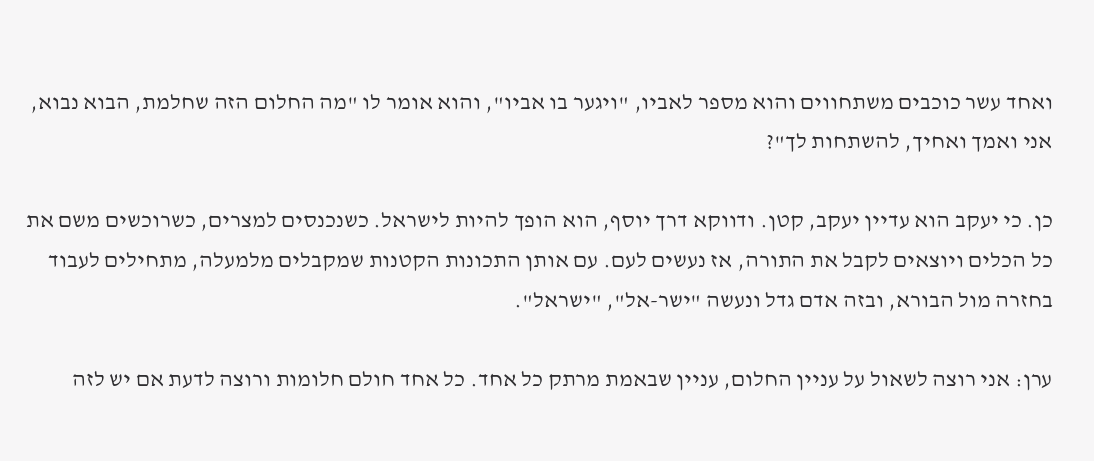ואחד עשר כוכבים משתחווים והוא מספר לאביו, "ויגער בו אביו", והוא אומר לו "מה החלום הזה שחלמת, הבוא נבוא, אני ואמך ואחיך, להשתחות לך"?

כן. כי יעקב הוא עדיין יעקב, קטן. ודווקא דרך יוסף, הוא הופך להיות לישראל. כשנכנסים למצרים, כשרוכשים משם את כל הכלים ויוצאים לקבל את התורה, אז נעשים לעם. עם אותן התכונות הקטנות שמקבלים מלמעלה, מתחילים לעבוד בחזרה מול הבורא, ובזה אדם גדל ונעשה "ישר-אל", "ישראל".

ערן: אני רוצה לשאול על עניין החלום, עניין שבאמת מרתק כל אחד. כל אחד חולם חלומות ורוצה לדעת אם יש לזה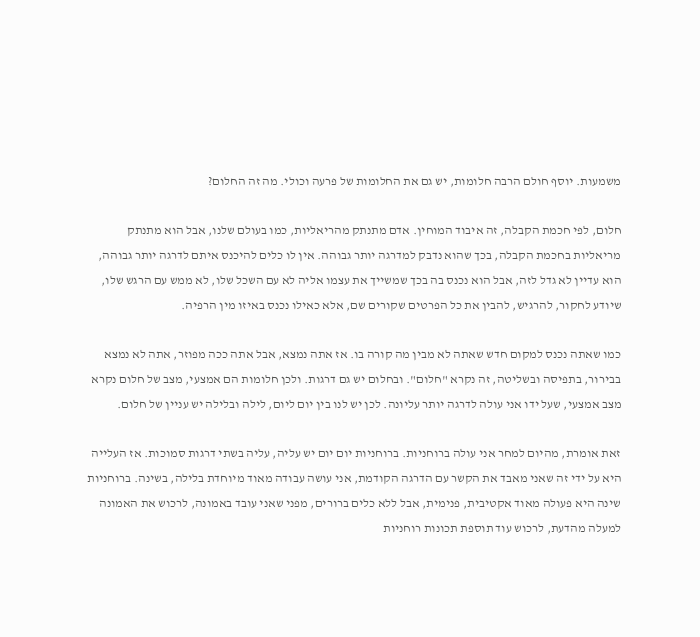משמעות. יוסף חולם הרבה חלומות, יש גם את החלומות של פרעה וכולי. מה זה החלום?

חלום, לפי חכמת הקבלה, זה איבוד המוחין. אדם מתנתק מהריאליות, כמו בעולם שלנו, אבל הוא מתנתק מריאליות בחכמת הקבלה, בכך שהוא נדבק למדרגה יותר גבוהה. אין לו כלים להיכנס איתם לדרגה יותר גבוהה, הוא עדיין לא גדל לזה, אבל הוא נכנס בה בכך שמשייך את עצמו אליה לא עם השכל שלו, לא ממש עם הרגש שלו, שיודע לחקור, להרגיש, להבין את כל הפרטים שקורים שם, אלא כאילו נכנס באיזו מין הרפיה.

כמו שאתה נכנס למקום חדש שאתה לא מבין מה קורה בו. אז אתה נמצא, אבל אתה ככה מפוזר, אתה לא נמצא בבירור, בתפיסה ובשליטה, זה נקרא "חלום". ובחלום יש גם דרגות. ולכן חלומות הם אמצעי, מצב של חלום נקרא מצב אמצעי, שעל ידו אני עולה לדרגה יותר עליונה. לכן יש לנו בין יום ליום, לילה ובלילה יש עניין של חלום.

זאת אומרת, מהיום למחר אני עולה ברוחניות. ברוחניות יום יום יש עליה, עליה בשתי דרגות סמוכות. אז העלייה היא על ידי זה שאני מאבד את הקשר עם הדרגה הקודמת, אני עושה עבודה מאוד מיוחדת בלילה, בשינה. ברוחניות שינה היא פעולה מאוד אקטיבית, פנימית, אבל ללא כלים ברורים, מפני שאני עובד באמונה, לרכוש את האמונה למעלה מהדעת, לרכוש עוד תוספת תכונות רוחניות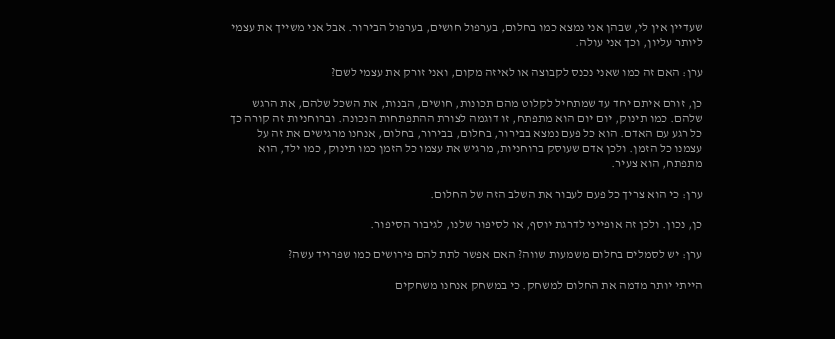שעדיין אין לי, שבהן אני נמצא כמו בחלום, בערפול חושים, בערפול הבירור. אבל אני משייך את עצמי ליותר עליון, וכך אני עולה.

ערן: האם זה כמו שאני נכנס לקבוצה או לאיזה מקום, ואני זורק את עצמי לשם?

כן, זורם איתם יחד עד שמתחיל לקלוט מהם תכונות, חושים, הבנות, את השכל שלהם, את הרגש שלהם. כמו תינוק, יום יום הוא מתפתח, זו דוגמה לצורת ההתפתחות הנכונה. וברוחניות זה קורה כך כל רגע עם האדם. הוא כל פעם נמצא בבירור, בחלום, בבירור, בחלום, אנחנו מרגישים את זה על עצמנו כל הזמן. ולכן אדם שעוסק ברוחניות, מרגיש את עצמו כל הזמן כמו תינוק, כמו ילד, הוא מתפתח, הוא צעיר.

ערן: כי הוא צריך כל פעם לעבור את השלב הזה של החלום.

כן, נכון. ולכן זה אופייני לדרגת יוסף, או לסיפור שלנו, לגיבור הסיפור.

ערן: יש לסמלים בחלום משמעות שווה? האם אפשר לתת להם פירושים כמו שפרויד עשה?

הייתי יותר מדמה את החלום למשחק. כי במשחק אנחנו משחקים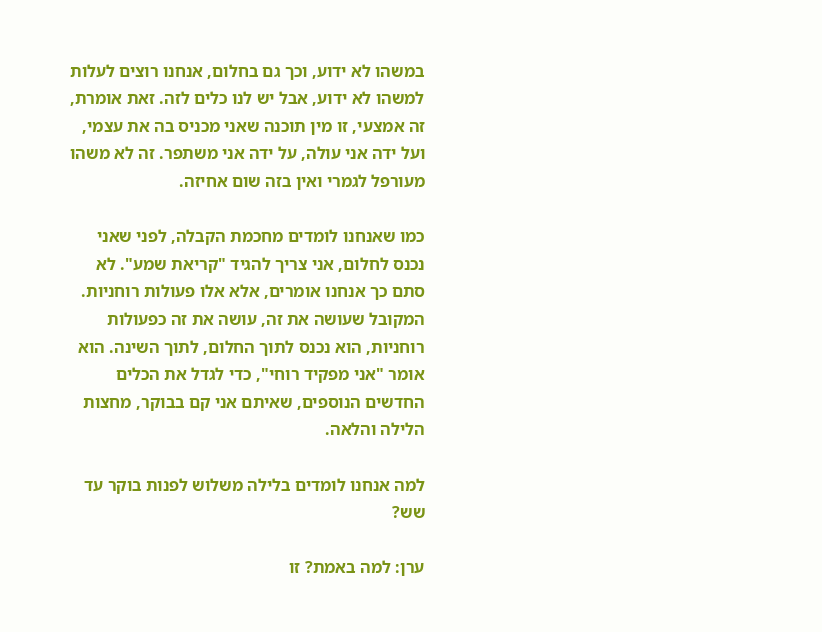במשהו לא ידוע, וכך גם בחלום, אנחנו רוצים לעלות למשהו לא ידוע, אבל יש לנו כלים לזה. זאת אומרת, זה אמצעי, זו מין תוכנה שאני מכניס בה את עצמי, ועל ידה אני עולה, על ידה אני משתפר. זה לא משהו מעורפל לגמרי ואין בזה שום אחיזה.

כמו שאנחנו לומדים מחכמת הקבלה, לפני שאני נכנס לחלום, אני צריך להגיד "קריאת שמע". לא סתם כך אנחנו אומרים, אלא אלו פעולות רוחניות. המקובל שעושה את זה, עושה את זה כפעולות רוחניות, הוא נכנס לתוך החלום, לתוך השינה. הוא אומר "אני מפקיד רוחי", כדי לגדל את הכלים החדשים הנוספים, שאיתם אני קם בבוקר, מחצות הלילה והלאה.

למה אנחנו לומדים בלילה משלוש לפנות בוקר עד שש?

ערן: למה באמת? זו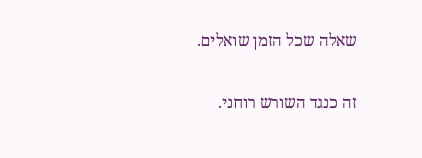שאלה שכל הזמן שואלים.

זה כנגד השורש רוחני.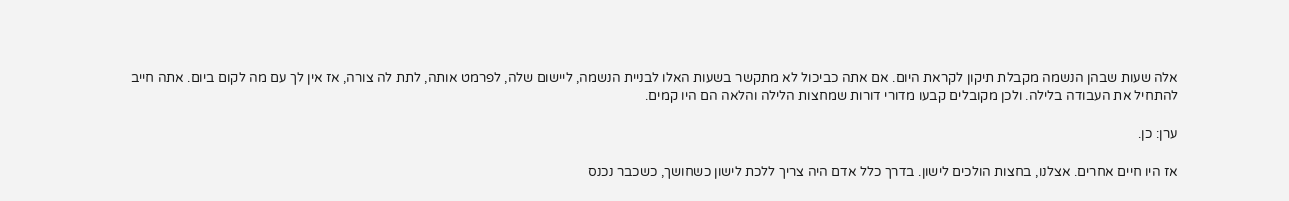אלה שעות שבהן הנשמה מקבלת תיקון לקראת היום. אם אתה כביכול לא מתקשר בשעות האלו לבניית הנשמה, ליישום שלה, לפרמט אותה, לתת לה צורה, אז אין לך עם מה לקום ביום. אתה חייב להתחיל את העבודה בלילה. ולכן מקובלים קבעו מדורי דורות שמחצות הלילה והלאה הם היו קמים.

ערן: כן.

אז היו חיים אחרים. אצלנו, בחצות הולכים לישון. בדרך כלל אדם היה צריך ללכת לישון כשחושך, כשכבר נכנס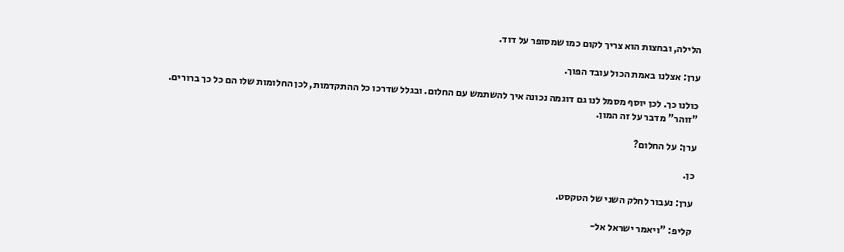הלילה, ובחצות הוא צריך לקום כמו שמסופר על דוד.

ערן: אצלנו באמת הכול עובד הפוך.

כולנו כך. לכן יוסף מסמל לנו גם דוגמה נכונה איך להשתמש עם החלום. ובגלל שדרכו כל ההתקדמות, לכן החלומות שלו הם כל כך ברורים. "זוהר" מדבר על זה המון.

ערן: על החלום?

כן.

ערן: נעבור לחלק השני של הטקסט.

קליפ: "ויאמר ישראל אל-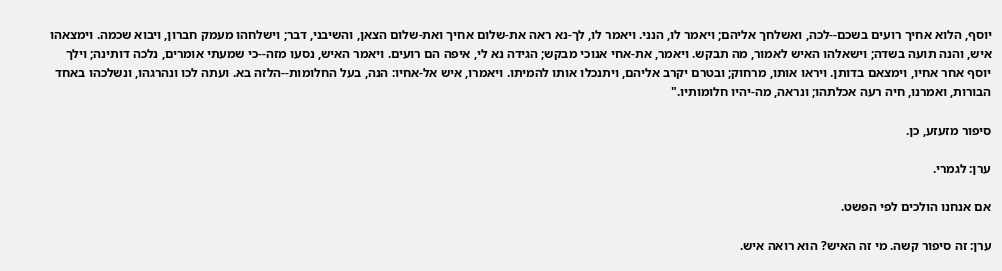יוסף, הלוא אחיך רועים בשכם--לכה, ואשלחך אליהם; ויאמר לו, הנני. ויאמר לו, לך-נא ראה את-שלום אחיך ואת-שלום הצאן, והשיבני, דבר; וישלחהו מעמק חברון, ויבוא שכמה. וימצאהו איש, והנה תועה בשדה; וישאלהו האיש לאמור, מה תבקש. ויאמר, את-אחי אנוכי מבקש; הגידה נא לי, איפה הם רועים. ויאמר האיש, נסעו מזה--כי שמעתי אומרים, נלכה דותינה; וילך יוסף אחר אחיו, וימצאם בדותן. ויראו אותו, מרחוק; ובטרם יקרב אליהם, ויתנכלו אותו להמיתו. ויאמרו, איש אל-אחיו: הנה, בעל החלומות--הלזה בא. ועתה לכו ונהרגהו, ונשלכהו באחד הבורות, ואמרנו, חיה רעה אכלתהו; ונראה, מה-יהיו חלומותיו."

סיפור מזעזע, כן.

ערן: לגמרי.

אם אנחנו הולכים לפי הפשט.

ערן: זה סיפור קשה. מי זה האיש? הוא רואה איש.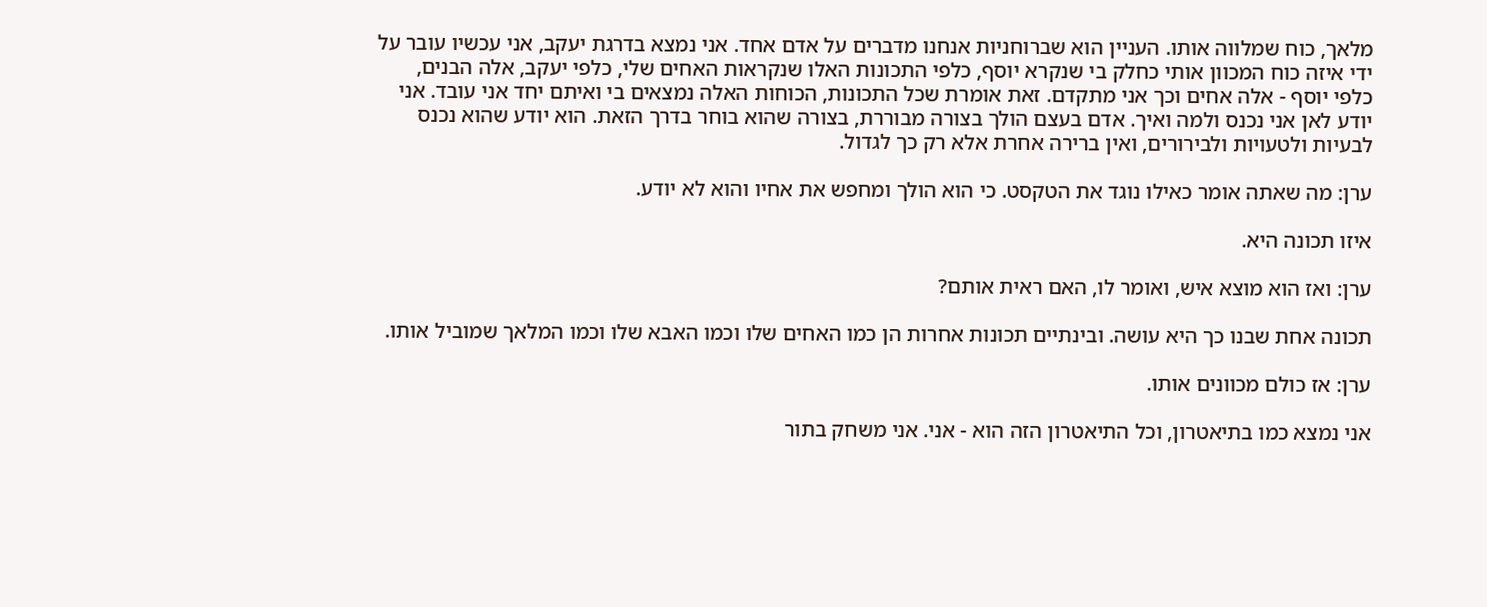מלאך, כוח שמלווה אותו. העניין הוא שברוחניות אנחנו מדברים על אדם אחד. אני נמצא בדרגת יעקב, אני עכשיו עובר על ידי איזה כוח המכוון אותי כחלק בי שנקרא יוסף, כלפי התכונות האלו שנקראות האחים שלי, כלפי יעקב, אלה הבנים, כלפי יוסף - אלה אחים וכך אני מתקדם. זאת אומרת שכל התכונות, הכוחות האלה נמצאים בי ואיתם יחד אני עובד. אני יודע לאן אני נכנס ולמה ואיך. אדם בעצם הולך בצורה מבוררת, בצורה שהוא בוחר בדרך הזאת. הוא יודע שהוא נכנס לבעיות ולטעויות ולבירורים, ואין ברירה אחרת אלא רק כך לגדול.

ערן: מה שאתה אומר כאילו נוגד את הטקסט. כי הוא הולך ומחפש את אחיו והוא לא יודע.

איזו תכונה היא.

ערן: ואז הוא מוצא איש, ואומר לו, האם ראית אותם?

תכונה אחת שבנו כך היא עושה. ובינתיים תכונות אחרות הן כמו האחים שלו וכמו האבא שלו וכמו המלאך שמוביל אותו.

ערן: אז כולם מכוונים אותו.

אני נמצא כמו בתיאטרון, וכל התיאטרון הזה הוא - אני. אני משחק בתור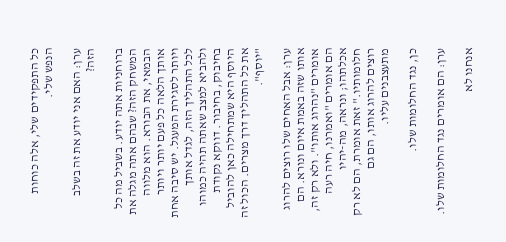כל התפקידים שלי, אלה כוחות הנפש שלי.

ערן: האם אני יודע את זה בשלב הזה?

ברוחניות אתה יודע. בשביל מה כל המשחק הזה? שבהם אתה מגלה את הבמאי, את הבורא. הוא מלווה אותך הלאה כל פעם יותר ויותר ויותר לסגירת המעגל. יש סיבה אחת לכל התהליך הזה, לגדל אותך ולהביא למצב שאתה תהיה כמוהו בחיבוק, בחיבור. דווקא נקודת היוסף היא שמתחילה כאן להוביל את כל התהליך דרך מצרים. הכול זה "יוסף".

ערן: אבל האחים שלו רוצים להרוג אותו שזה באמת איום ונורא. הם אומרים "נהרוג אותו". ולא רק זה, הם אומרים "ואמרנו, חיה רעה אכלתהו; ונראה, מה-יהיו חלומותיו." זאת אומרת, הם לא רק רוצים להרוג אותו, הם גם מתעצבנים עליו.

כן, נגד החלומות שלו.

ערן: הם אומרים נגד החלומות שלו.

אנחנו לא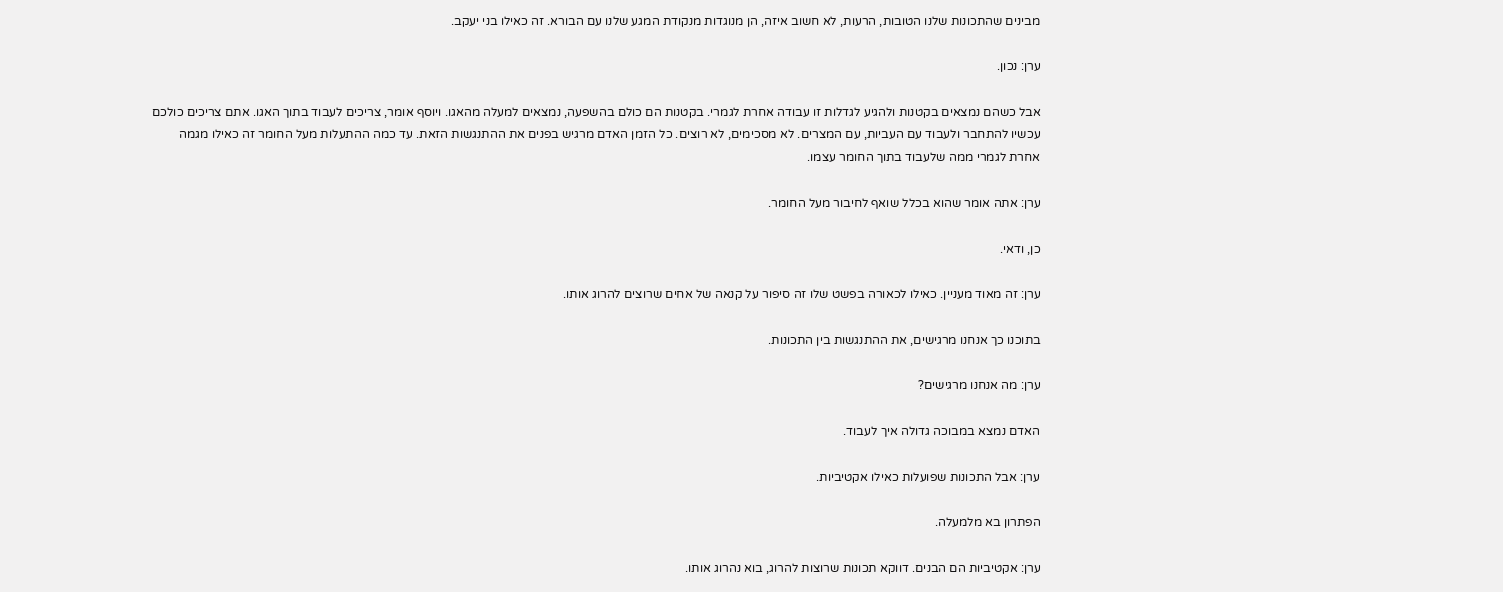מבינים שהתכונות שלנו הטובות, הרעות, לא חשוב איזה, הן מנוגדות מנקודת המגע שלנו עם הבורא. זה כאילו בני יעקב.

ערן: נכון.

אבל כשהם נמצאים בקטנות ולהגיע לגדלות זו עבודה אחרת לגמרי. בקטנות הם כולם בהשפעה, נמצאים למעלה מהאגו. ויוסף אומר, צריכים לעבוד בתוך האגו. אתם צריכים כולכם עכשיו להתחבר ולעבוד עם העביות, עם המצרים. לא מסכימים, לא רוצים. כל הזמן האדם מרגיש בפנים את ההתנגשות הזאת. עד כמה ההתעלות מעל החומר זה כאילו מגמה אחרת לגמרי ממה שלעבוד בתוך החומר עצמו.

ערן: אתה אומר שהוא בכלל שואף לחיבור מעל החומר.

כן, ודאי.

ערן: זה מאוד מעניין. כאילו לכאורה בפשט שלו זה סיפור על קנאה של אחים שרוצים להרוג אותו.

בתוכנו כך אנחנו מרגישים, את ההתנגשות בין התכונות.

ערן: מה אנחנו מרגישים?

האדם נמצא במבוכה גדולה איך לעבוד.

ערן: אבל התכונות שפועלות כאילו אקטיביות.

הפתרון בא מלמעלה.

ערן: אקטיביות הם הבנים. דווקא תכונות שרוצות להרוג, בוא נהרוג אותו.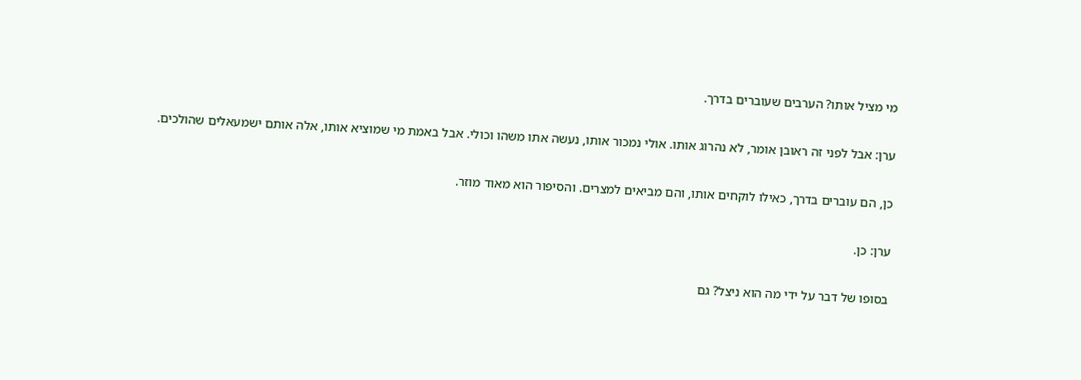מי מציל אותו? הערבים שעוברים בדרך.

ערן: אבל לפני זה ראובן אומר, לא נהרוג אותו. אולי נמכור אותו, נעשה אתו משהו וכולי. אבל באמת מי שמוציא אותו, אלה אותם ישמעאלים שהולכים.

כן, הם עוברים בדרך, כאילו לוקחים אותו, והם מביאים למצרים. והסיפור הוא מאוד מוזר.

ערן: כן.

בסופו של דבר על ידי מה הוא ניצל? גם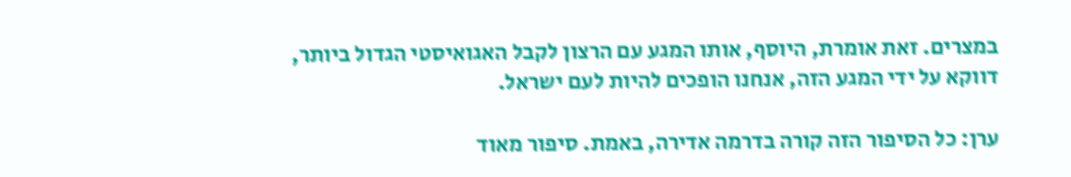במצרים. זאת אומרת, היוסף, אותו המגע עם הרצון לקבל האגואיסטי הגדול ביותר, דווקא על ידי המגע הזה, אנחנו הופכים להיות לעם ישראל.

ערן: כל הסיפור הזה קורה בדרמה אדירה, באמת. סיפור מאוד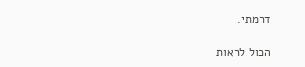דרמתי.

הכול לראות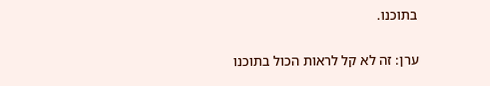בתוכנו.

ערן: זה לא קל לראות הכול בתוכנו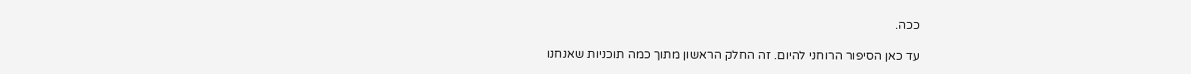ככה.

עד כאן הסיפור הרוחני להיום. זה החלק הראשון מתוך כמה תוכניות שאנחנו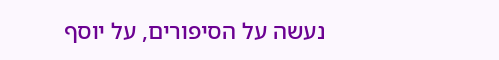נעשה על הסיפורים, על יוסף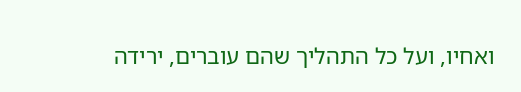ואחיו, ועל כל התהליך שהם עוברים, ירידה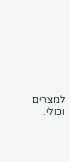למצרים וכולי.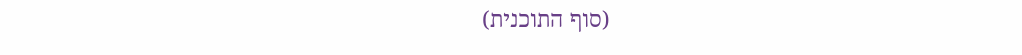(סוף התוכנית)